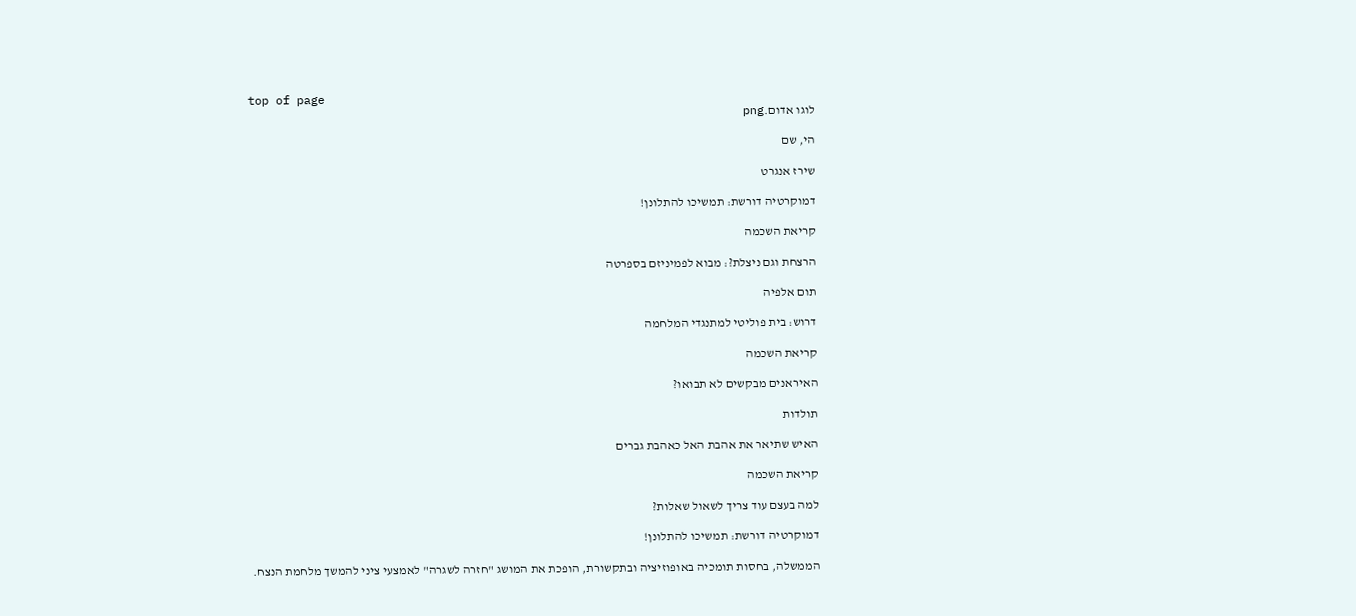top of page
לוגו אדום.png

הי, שם

שירז אנגרט

דמוקרטיה דורשת: תמשיכו להתלונן!

קריאת השכמה

הרצחת וגם ניצלת?: מבוא לפמיניזם בספרטה

תום אלפיה

דרוש: בית פוליטי למתנגדי המלחמה

קריאת השכמה

האיראנים מבקשים לא תבואו?

תולדות

האיש שתיאר את אהבת האל כאהבת גברים

קריאת השכמה

למה בעצם עוד צריך לשאול שאלות?

דמוקרטיה דורשת: תמשיכו להתלונן!

הממשלה, בחסות תומכיה באופוזיציה ובתקשורת, הופכת את המושג "חזרה לשגרה" לאמצעי ציני להמשך מלחמת הנצח.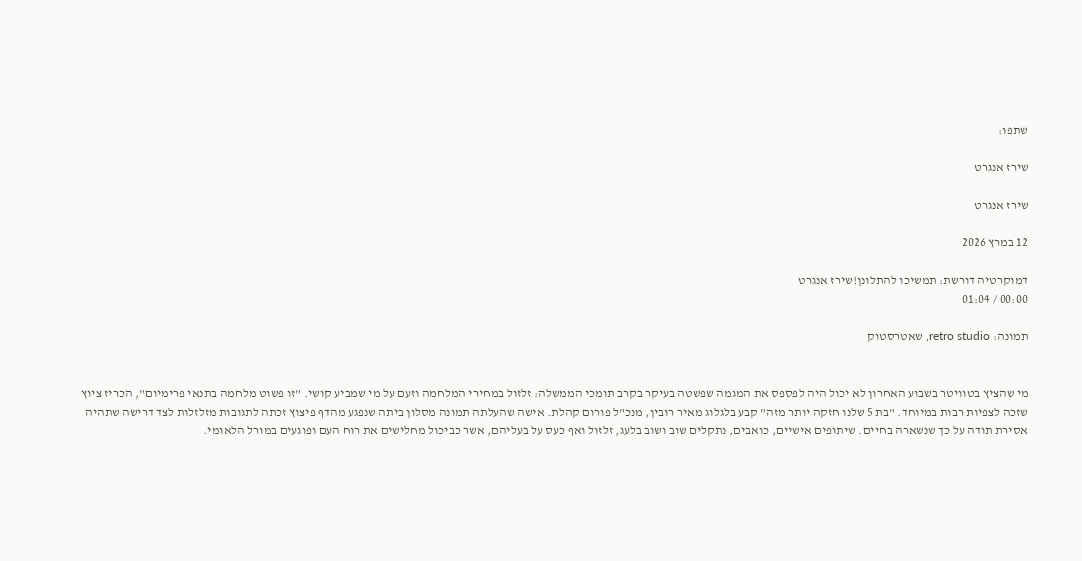שתפו:

שירז אנגרט

שירז אנגרט

12 במרץ 2026

דמוקרטיה דורשת: תמשיכו להתלונן!שירז אנגרט
00:00 / 01:04

תמונה: retro studio, שאטרסטוק


מי שהציץ בטוויטר בשבוע האחרון לא יכול היה לפספס את המגמה שפשטה בעיקר בקרב תומכי הממשלה: זלזול במחירי המלחמה וזעם על מי שמביע קושי. "זו פשוט מלחמה בתנאי פרימיום", הכריז ציוץ שזכה לצפיות רבות במיוחד. "בת 5 שלנו חזקה יותר מזה" קבע בלגלוג מאיר רובין, מנכ"ל פורום קהלת. אישה שהעלתה תמונה מסלון ביתה שנפגע מהדף פיצוץ זכתה לתגובות מזלזלות לצד דרישה שתהיה אסירת תודה על כך שנשארה בחיים. שיתופים אישיים, כואבים, נתקלים שוב ושוב בלעג, זלזול ואף כעס על בעליהם, אשר כביכול מחלישים את רוח העם ופוגעים במורל הלאומי.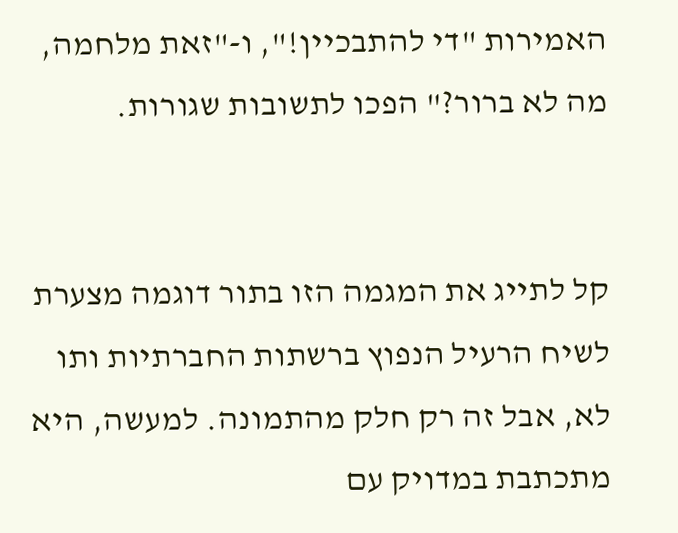האמירות "די להתבכיין!", ו-"זאת מלחמה, מה לא ברור?" הפכו לתשובות שגורות.


קל לתייג את המגמה הזו בתור דוגמה מצערת לשיח הרעיל הנפוץ ברשתות החברתיות ותו לא, אבל זה רק חלק מהתמונה. למעשה, היא מתכתבת במדויק עם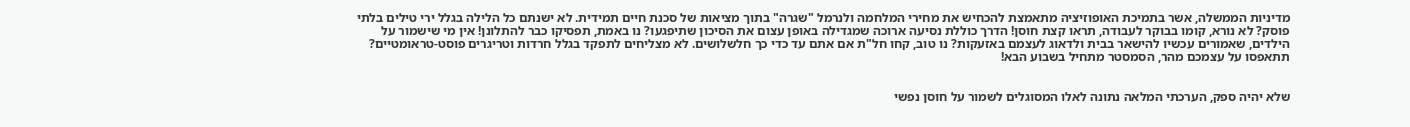מדיניות הממשלה, אשר בתמיכת האופוזיציה מתאמצת להכחיש את מחירי המלחמה ולנרמל "שגרה" בתוך מציאות של סכנת חיים תמידית. לא ישנתם כל הלילה בגלל ירי טילים בלתי פוסק? לא נורא, קומו בבוקר לעבודה, תראו קצת חוסן! הדרך כוללת נסיעה ארוכה שמגדילה באופן עצום את הסיכון שתיפגעו? נו באמת, תפסיקו כבר להתלונן! אין מי שישמור על הילדים, שאמורים עכשיו להישאר בבית ולדאוג לעצמם באזעקות? נו טוב, קחו חל"ת אם אתם עד כדי כך חלשלושים. לא מצליחים לתפקד בגלל חרדות וטריגרים פוסט-טראומטיים? תתאפסו על עצמכם מהר, הסמסטר מתחיל בשבוע הבא!


שלא יהיה ספק, הערכתי המלאה נתונה לאלו המסוגלים לשמור על חוסן נפשי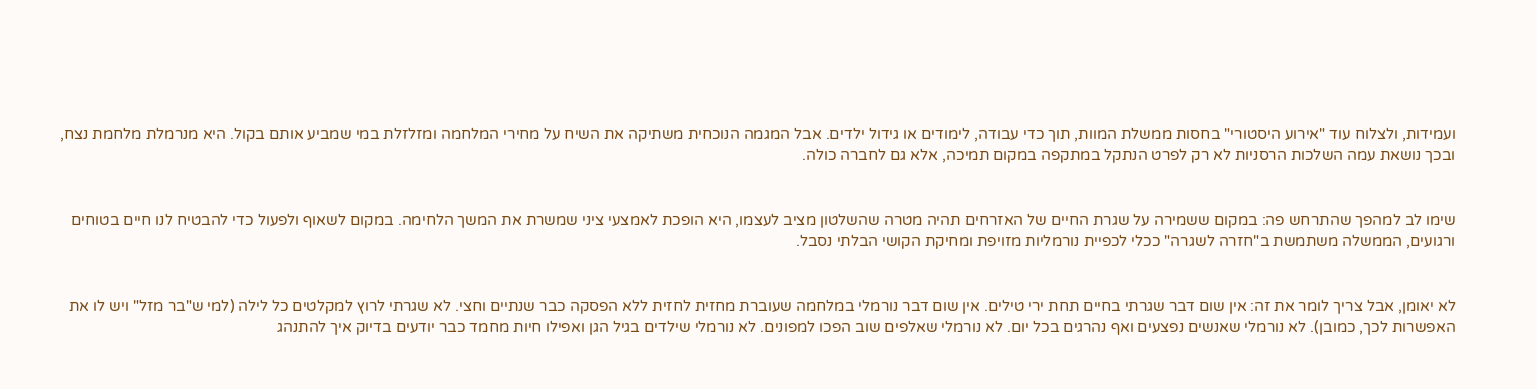ועמידות, ולצלוח עוד "אירוע היסטורי" בחסות ממשלת המוות, תוך כדי עבודה, לימודים או גידול ילדים. אבל המגמה הנוכחית משתיקה את השיח על מחירי המלחמה ומזלזלת במי שמביע אותם בקול. היא מנרמלת מלחמת נצח, ובכך נושאת עמה השלכות הרסניות לא רק לפרט הנתקל במתקפה במקום תמיכה, אלא גם לחברה כולה.


שימו לב למהפך שהתרחש פה: במקום ששמירה על שגרת החיים של האזרחים תהיה מטרה שהשלטון מציב לעצמו, היא הופכת לאמצעי ציני שמשרת את המשך הלחימה. במקום לשאוף ולפעול כדי להבטיח לנו חיים בטוחים ורגועים, הממשלה משתמשת ב"חזרה לשגרה" ככלי לכפיית נורמליות מזויפת ומחיקת הקושי הבלתי נסבל.


לא יאומן, אבל צריך לומר את זה: אין שום דבר שגרתי בחיים תחת ירי טילים. אין שום דבר נורמלי במלחמה שעוברת מחזית לחזית ללא הפסקה כבר שנתיים וחצי. לא שגרתי לרוץ למקלטים כל לילה (למי ש"בר מזל" ויש לו את האפשרות לכך, כמובן). לא נורמלי שאנשים נפצעים ואף נהרגים בכל יום. לא נורמלי שאלפים שוב הפכו למפונים. לא נורמלי שילדים בגיל הגן ואפילו חיות מחמד כבר יודעים בדיוק איך להתנהג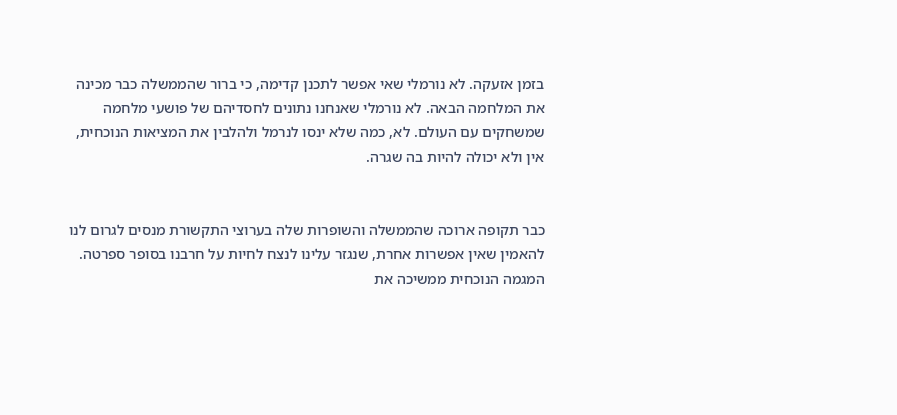בזמן אזעקה. לא נורמלי שאי אפשר לתכנן קדימה, כי ברור שהממשלה כבר מכינה את המלחמה הבאה. לא נורמלי שאנחנו נתונים לחסדיהם של פושעי מלחמה שמשחקים עם העולם. לא, כמה שלא ינסו לנרמל ולהלבין את המציאות הנוכחית, אין ולא יכולה להיות בה שגרה.


כבר תקופה ארוכה שהממשלה והשופרות שלה בערוצי התקשורת מנסים לגרום לנו להאמין שאין אפשרות אחרת, שנגזר עלינו לנצח לחיות על חרבנו בסופר ספרטה. המגמה הנוכחית ממשיכה את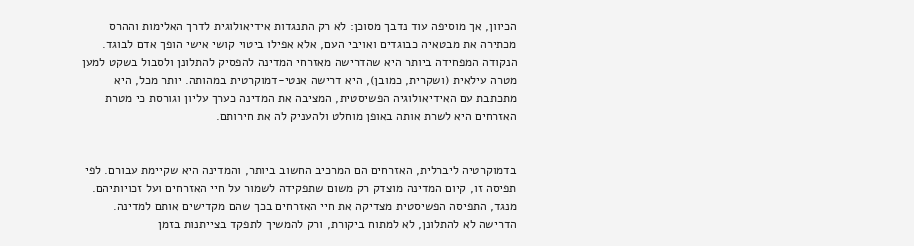הכיוון, אך מוסיפה עוד נדבך מסוכן: לא רק התנגדות אידיאולוגית לדרך האלימות וההרס מכתירה את מבטאיה כבוגדים ואויבי העם, אלא אפילו ביטוי קושי אישי הופך אדם לבוגד. הנקודה המפחידה ביותר היא שהדרישה מאזרחי המדינה להפסיק להתלונן ולסבול בשקט למען מטרה עילאית (ושקרית, כמובן), היא דרישה אנטי-דמוקרטית במהותה. יותר מכל, היא מתכתבת עם האידיאולוגיה הפשיסטית, המציבה את המדינה כערך עליון וגורסת כי מטרת האזרחים היא לשרת אותה באופן מוחלט ולהעניק לה את חירותם.


בדמוקרטיה ליברלית, האזרחים הם המרכיב החשוב ביותר, והמדינה היא שקיימת עבורם. לפי תפיסה זו, קיום המדינה מוצדק רק משום שתפקידה לשמור על חיי האזרחים ועל זכויותיהם. מנגד, התפיסה הפשיסטית מצדיקה את חיי האזרחים בכך שהם מקדישים אותם למדינה. הדרישה לא להתלונן, לא למתוח ביקורת, ורק להמשיך לתפקד בצייתנות בזמן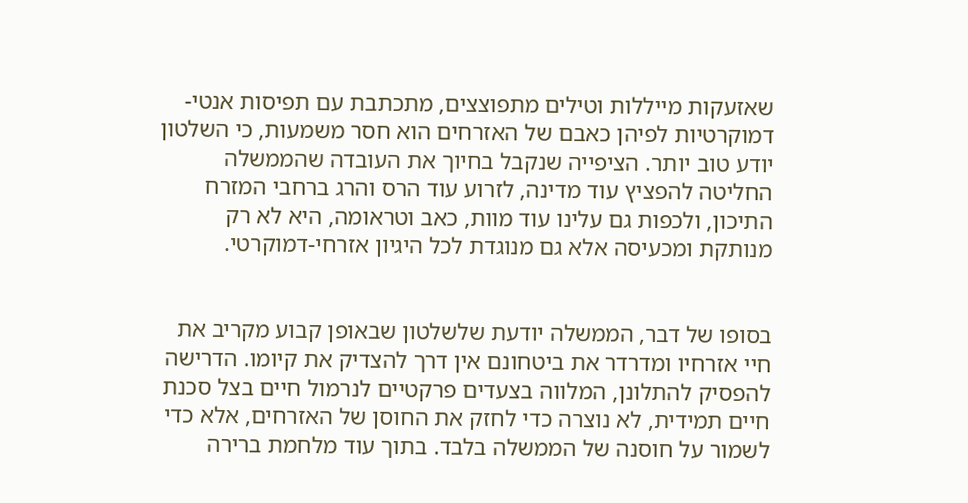שאזעקות מייללות וטילים מתפוצצים, מתכתבת עם תפיסות אנטי-דמוקרטיות לפיהן כאבם של האזרחים הוא חסר משמעות, כי השלטון יודע טוב יותר. הציפייה שנקבל בחיוך את העובדה שהממשלה החליטה להפציץ עוד מדינה, לזרוע עוד הרס והרג ברחבי המזרח התיכון, ולכפות גם עלינו עוד מוות, כאב וטראומה, היא לא רק מנותקת ומכעיסה אלא גם מנוגדת לכל היגיון אזרחי-דמוקרטי.


בסופו של דבר, הממשלה יודעת שלשלטון שבאופן קבוע מקריב את חיי אזרחיו ומדרדר את ביטחונם אין דרך להצדיק את קיומו. הדרישה להפסיק להתלונן, המלווה בצעדים פרקטיים לנרמול חיים בצל סכנת חיים תמידית, לא נוצרה כדי לחזק את החוסן של האזרחים, אלא כדי לשמור על חוסנה של הממשלה בלבד. בתוך עוד מלחמת ברירה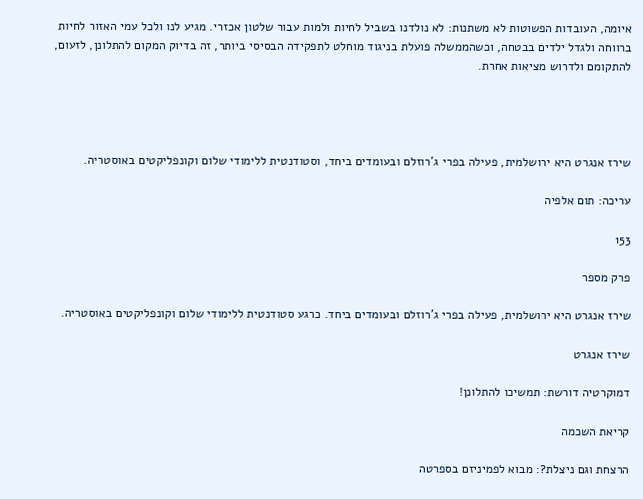איומה, העובדות הפשוטות לא משתנות: לא נולדנו בשביל לחיות ולמות עבור שלטון אכזרי. מגיע לנו ולכל עמי האזור לחיות ברווחה ולגדל ילדים בבטחה, וכשהממשלה פועלת בניגוד מוחלט לתפקידה הבסיסי ביותר, זה בדיוק המקום להתלונן, לזעום, להתקומם ולדרוש מציאות אחרת.




שירז אנגרט היא ירושלמית, פעילה בפרי ג'רוזלם ובעומדים ביחד, וסטודנטית ללימודי שלום וקונפליקטים באוסטריה.

עריכה: תום אלפיה

153

פרק מספר

שירז אנגרט היא ירושלמית, פעילה בפרי ג'רוזלם ובעומדים ביחד. כרגע סטודנטית ללימודי שלום וקונפליקטים באוסטריה.

שירז אנגרט

דמוקרטיה דורשת: תמשיכו להתלונן!

קריאת השכמה

הרצחת וגם ניצלת?: מבוא לפמיניזם בספרטה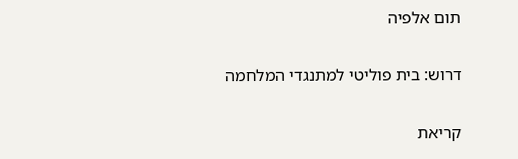תום אלפיה

דרוש: בית פוליטי למתנגדי המלחמה

קריאת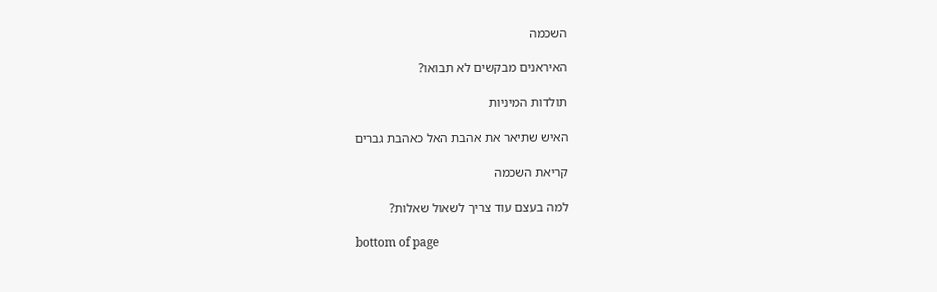השכמה

האיראנים מבקשים לא תבואו?

תולדות המיניות

האיש שתיאר את אהבת האל כאהבת גברים

קריאת השכמה

למה בעצם עוד צריך לשאול שאלות?

bottom of page